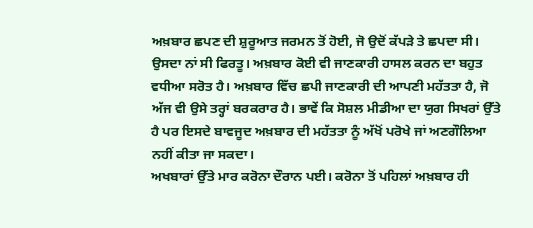ਅਖ਼ਬਾਰ ਛਪਣ ਦੀ ਸ਼ੁਰੂਆਤ ਜਰਮਨ ਤੋਂ ਹੋਈ, ਜੋ ਉਦੋਂ ਕੱਪੜੇ ਤੇ ਛਪਦਾ ਸੀ। ਉਸਦਾ ਨਾਂ ਸੀ ਫਿਰਤੂ। ਅਖ਼ਬਾਰ ਕੋਈ ਵੀ ਜਾਣਕਾਰੀ ਹਾਸਲ ਕਰਨ ਦਾ ਬਹੁਤ ਵਧੀਆ ਸਰੋਤ ਹੈ। ਅਖ਼ਬਾਰ ਵਿੱਚ ਛਪੀ ਜਾਣਕਾਰੀ ਦੀ ਆਪਣੀ ਮਹੱਤਤਾ ਹੈ, ਜੋ ਅੱਜ ਵੀ ਉਸੇ ਤਰ੍ਹਾਂ ਬਰਕਰਾਰ ਹੈ। ਭਾਵੇਂ ਕਿ ਸੋਸ਼ਲ ਮੀਡੀਆ ਦਾ ਯੁਗ ਸਿਖਰਾਂ ਉੱਤੇ ਹੈ ਪਰ ਇਸਦੇ ਬਾਵਜੂਦ ਅਖ਼ਬਾਰ ਦੀ ਮਹੱਤਤਾ ਨੂੰ ਅੱਖੋਂ ਪਰੋਖੇ ਜਾਂ ਅਣਗੌਲਿਆ ਨਹੀਂ ਕੀਤਾ ਜਾ ਸਕਦਾ।
ਅਖਬਾਰਾਂ ਉੱਤੇ ਮਾਰ ਕਰੋਨਾ ਦੌਰਾਨ ਪਈ। ਕਰੋਨਾ ਤੋਂ ਪਹਿਲਾਂ ਅਖ਼ਬਾਰ ਹੀ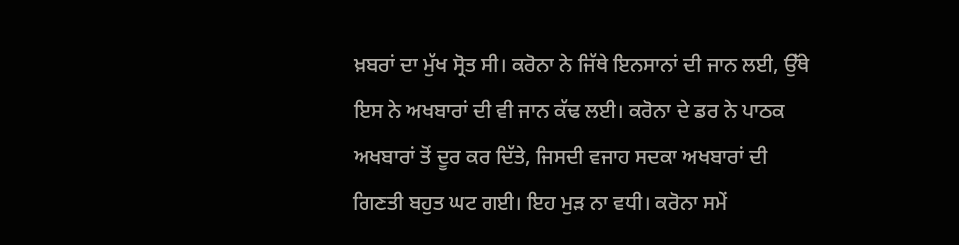ਖ਼ਬਰਾਂ ਦਾ ਮੁੱਖ ਸ੍ਰੋਤ ਸੀ। ਕਰੋਨਾ ਨੇ ਜਿੱਥੇ ਇਨਸਾਨਾਂ ਦੀ ਜਾਨ ਲਈ, ਉੱਥੇ ਇਸ ਨੇ ਅਖਬਾਰਾਂ ਦੀ ਵੀ ਜਾਨ ਕੱਢ ਲਈ। ਕਰੋਨਾ ਦੇ ਡਰ ਨੇ ਪਾਠਕ ਅਖਬਾਰਾਂ ਤੋਂ ਦੂਰ ਕਰ ਦਿੱਤੇ, ਜਿਸਦੀ ਵਜਾਹ ਸਦਕਾ ਅਖਬਾਰਾਂ ਦੀ ਗਿਣਤੀ ਬਹੁਤ ਘਟ ਗਈ। ਇਹ ਮੁੜ ਨਾ ਵਧੀ। ਕਰੋਨਾ ਸਮੇਂ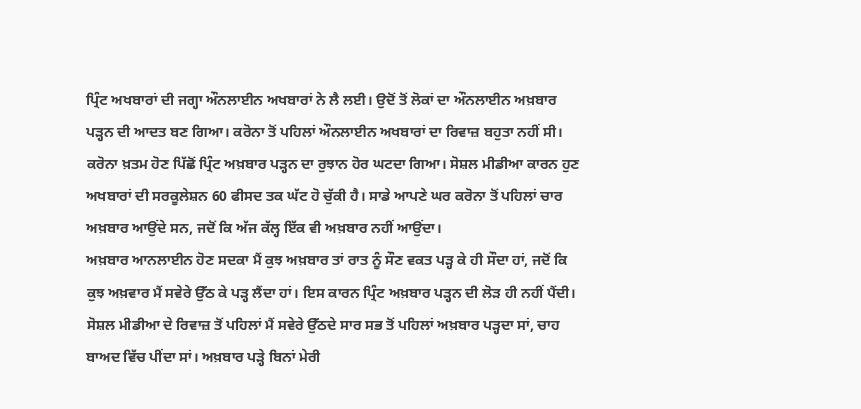ਪ੍ਰਿੰਟ ਅਖਬਾਰਾਂ ਦੀ ਜਗ੍ਹਾ ਔਨਲਾਈਨ ਅਖਬਾਰਾਂ ਨੇ ਲੈ ਲਈ। ਉਦੋਂ ਤੋਂ ਲੋਕਾਂ ਦਾ ਔਨਲਾਈਨ ਅਖ਼ਬਾਰ ਪੜ੍ਹਨ ਦੀ ਆਦਤ ਬਣ ਗਿਆ। ਕਰੋਨਾ ਤੋਂ ਪਹਿਲਾਂ ਔਨਲਾਈਨ ਅਖਬਾਰਾਂ ਦਾ ਰਿਵਾਜ਼ ਬਹੁਤਾ ਨਹੀਂ ਸੀ। ਕਰੋਨਾ ਖ਼ਤਮ ਹੋਣ ਪਿੱਛੋਂ ਪ੍ਰਿੰਟ ਅਖ਼ਬਾਰ ਪੜ੍ਹਨ ਦਾ ਰੁਝਾਨ ਹੋਰ ਘਟਦਾ ਗਿਆ। ਸੋਸ਼ਲ ਮੀਡੀਆ ਕਾਰਨ ਹੁਣ ਅਖਬਾਰਾਂ ਦੀ ਸਰਕੂਲੇਸ਼ਨ 60 ਫੀਸਦ ਤਕ ਘੱਟ ਹੋ ਚੁੱਕੀ ਹੈ। ਸਾਡੇ ਆਪਣੇ ਘਰ ਕਰੋਨਾ ਤੋਂ ਪਹਿਲਾਂ ਚਾਰ ਅਖ਼ਬਾਰ ਆਉਂਦੇ ਸਨ, ਜਦੋਂ ਕਿ ਅੱਜ ਕੱਲ੍ਹ ਇੱਕ ਵੀ ਅਖ਼ਬਾਰ ਨਹੀਂ ਆਉਂਦਾ।
ਅਖ਼ਬਾਰ ਆਨਲਾਈਨ ਹੋਣ ਸਦਕਾ ਮੈਂ ਕੁਝ ਅਖ਼ਬਾਰ ਤਾਂ ਰਾਤ ਨੂੰ ਸੌਣ ਵਕਤ ਪੜ੍ਹ ਕੇ ਹੀ ਸੌਦਾ ਹਾਂ, ਜਦੋਂ ਕਿ ਕੁਝ ਅਖ਼ਵਾਰ ਮੈਂ ਸਵੇਰੇ ਉੱਠ ਕੇ ਪੜ੍ਹ ਲੈਂਦਾ ਹਾਂ। ਇਸ ਕਾਰਨ ਪ੍ਰਿੰਟ ਅਖ਼ਬਾਰ ਪੜ੍ਹਨ ਦੀ ਲੋੜ ਹੀ ਨਹੀਂ ਪੈਂਦੀ। ਸੋਸ਼ਲ ਮੀਡੀਆ ਦੇ ਰਿਵਾਜ਼ ਤੋਂ ਪਹਿਲਾਂ ਮੈਂ ਸਵੇਰੇ ਉੱਠਦੇ ਸਾਰ ਸਭ ਤੋਂ ਪਹਿਲਾਂ ਅਖ਼ਬਾਰ ਪੜ੍ਹਦਾ ਸਾਂ, ਚਾਹ ਬਾਅਦ ਵਿੱਚ ਪੀਂਦਾ ਸਾਂ। ਅਖ਼ਬਾਰ ਪੜ੍ਹੇ ਬਿਨਾਂ ਮੇਰੀ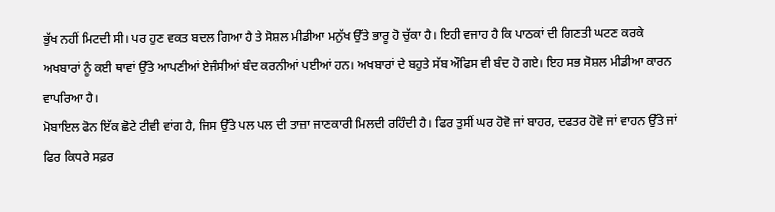ਭੁੱਖ ਨਹੀਂ ਮਿਟਦੀ ਸੀ। ਪਰ ਹੁਣ ਵਕਤ ਬਦਲ ਗਿਆ ਹੈ ਤੇ ਸੋਸ਼ਲ ਮੀਡੀਆ ਮਨੁੱਖ ਉੱਤੇ ਭਾਰੂ ਹੋ ਚੁੱਕਾ ਹੈ। ਇਹੀ ਵਜਾਹ ਹੈ ਕਿ ਪਾਠਕਾਂ ਦੀ ਗਿਣਤੀ ਘਟਣ ਕਰਕੇ ਅਖਬਾਰਾਂ ਨੂੰ ਕਈ ਥਾਵਾਂ ਉੱਤੇ ਆਪਣੀਆਂ ਏਜੰਸੀਆਂ ਬੰਦ ਕਰਨੀਆਂ ਪਈਆਂ ਹਨ। ਅਖਬਾਰਾਂ ਦੇ ਬਹੁਤੇ ਸੱਬ ਔਫਿਸ ਵੀ ਬੰਦ ਹੋ ਗਏ। ਇਹ ਸਭ ਸੋਸ਼ਲ ਮੀਡੀਆ ਕਾਰਨ ਵਾਪਰਿਆ ਹੈ।
ਮੋਬਾਇਲ ਫੋਨ ਇੱਕ ਛੋਟੇ ਟੀਵੀ ਵਾਂਗ ਹੈ, ਜਿਸ ਉੱਤੇ ਪਲ ਪਲ ਦੀ ਤਾਜ਼ਾ ਜਾਣਕਾਰੀ ਮਿਲਦੀ ਰਹਿੰਦੀ ਹੈ। ਫਿਰ ਤੁਸੀਂ ਘਰ ਹੋਵੋ ਜਾਂ ਬਾਹਰ, ਦਫਤਰ ਹੋਵੋ ਜਾਂ ਵਾਹਨ ਉੱਤੇ ਜਾਂ ਫਿਰ ਕਿਧਰੇ ਸਫ਼ਰ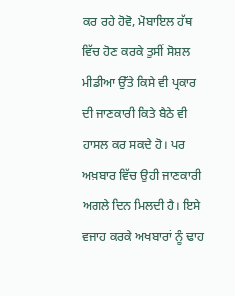ਕਰ ਰਹੇ ਹੋਵੋ, ਮੋਬਾਇਲ ਹੱਥ ਵਿੱਚ ਹੋਣ ਕਰਕੇ ਤੁਸੀਂ ਸੋਸ਼ਲ ਮੀਡੀਆ ਉੱਤੇ ਕਿਸੇ ਵੀ ਪ੍ਰਕਾਰ ਦੀ ਜਾਣਕਾਰੀ ਕਿਤੇ ਬੈਠੇ ਵੀ ਹਾਸਲ ਕਰ ਸਕਦੇ ਹੋ। ਪਰ ਅਖ਼ਬਾਰ ਵਿੱਚ ਉਹੀ ਜਾਣਕਾਰੀ ਅਗਲੇ ਦਿਨ ਮਿਲਦੀ ਹੈ। ਇਸੇ ਵਜਾਹ ਕਰਕੇ ਅਖਬਾਰਾਂ ਨੂੰ ਢਾਹ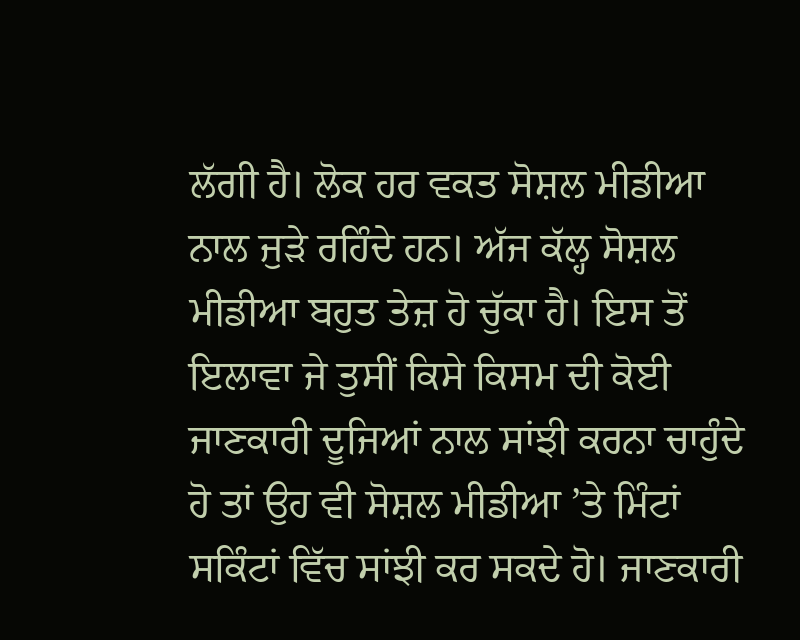ਲੱਗੀ ਹੈ। ਲੋਕ ਹਰ ਵਕਤ ਸੋਸ਼ਲ ਮੀਡੀਆ ਨਾਲ ਜੁੜੇ ਰਹਿੰਦੇ ਹਨ। ਅੱਜ ਕੱਲ੍ਹ ਸੋਸ਼ਲ ਮੀਡੀਆ ਬਹੁਤ ਤੇਜ਼ ਹੋ ਚੁੱਕਾ ਹੈ। ਇਸ ਤੋਂ ਇਲਾਵਾ ਜੇ ਤੁਸੀਂ ਕਿਸੇ ਕਿਸਮ ਦੀ ਕੋਈ ਜਾਣਕਾਰੀ ਦੂਜਿਆਂ ਨਾਲ ਸਾਂਝੀ ਕਰਨਾ ਚਾਹੁੰਦੇ ਹੋ ਤਾਂ ਉਹ ਵੀ ਸੋਸ਼ਲ ਮੀਡੀਆ ’ਤੇ ਮਿੰਟਾਂ ਸਕਿੰਟਾਂ ਵਿੱਚ ਸਾਂਝੀ ਕਰ ਸਕਦੇ ਹੋ। ਜਾਣਕਾਰੀ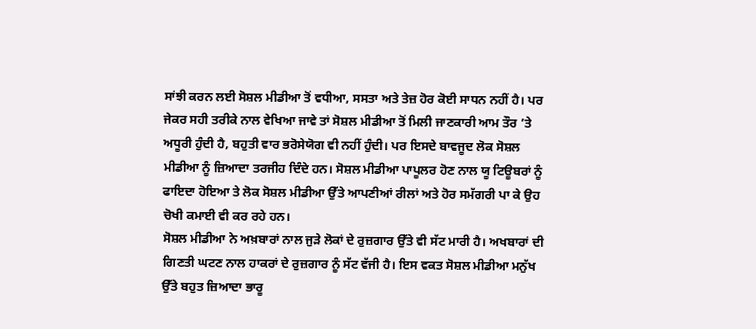ਸਾਂਝੀ ਕਰਨ ਲਈ ਸੋਸ਼ਲ ਮੀਡੀਆ ਤੋਂ ਵਧੀਆ, ਸਸਤਾ ਅਤੇ ਤੇਜ਼ ਹੋਰ ਕੋਈ ਸਾਧਨ ਨਹੀਂ ਹੈ। ਪਰ ਜੇਕਰ ਸਹੀ ਤਰੀਕੇ ਨਾਲ ਵੇਖਿਆ ਜਾਵੇ ਤਾਂ ਸੋਸ਼ਲ ਮੀਡੀਆ ਤੋਂ ਮਿਲੀ ਜਾਣਕਾਰੀ ਆਮ ਤੌਰ ’ਤੇ ਅਧੂਰੀ ਹੁੰਦੀ ਹੈ, ਬਹੁਤੀ ਵਾਰ ਭਰੋਸੇਯੋਗ ਵੀ ਨਹੀਂ ਹੁੰਦੀ। ਪਰ ਇਸਦੇ ਬਾਵਜੂਦ ਲੋਕ ਸੋਸ਼ਲ ਮੀਡੀਆ ਨੂੰ ਜ਼ਿਆਦਾ ਤਰਜੀਹ ਦਿੰਦੇ ਹਨ। ਸੋਸ਼ਲ ਮੀਡੀਆ ਪਾਪੂਲਰ ਹੋਣ ਨਾਲ ਯੂ ਟਿਊਬਰਾਂ ਨੂੰ ਫਾਇਦਾ ਹੋਇਆ ਤੇ ਲੋਕ ਸੋਸ਼ਲ ਮੀਡੀਆ ਉੱਤੇ ਆਪਣੀਆਂ ਰੀਲਾਂ ਅਤੇ ਹੋਰ ਸਮੱਗਰੀ ਪਾ ਕੇ ਉਹ ਚੋਖੀ ਕਮਾਈ ਵੀ ਕਰ ਰਹੇ ਹਨ।
ਸੋਸ਼ਲ ਮੀਡੀਆ ਨੇ ਅਖ਼ਬਾਰਾਂ ਨਾਲ ਜੁੜੇ ਲੋਕਾਂ ਦੇ ਰੁਜ਼ਗਾਰ ਉੱਤੇ ਵੀ ਸੱਟ ਮਾਰੀ ਹੈ। ਅਖਬਾਰਾਂ ਦੀ ਗਿਣਤੀ ਘਟਣ ਨਾਲ ਹਾਕਰਾਂ ਦੇ ਰੁਜ਼ਗਾਰ ਨੂੰ ਸੱਟ ਵੱਜੀ ਹੈ। ਇਸ ਵਕਤ ਸੋਸ਼ਲ ਮੀਡੀਆ ਮਨੁੱਖ ਉੱਤੇ ਬਹੁਤ ਜ਼ਿਆਦਾ ਭਾਰੂ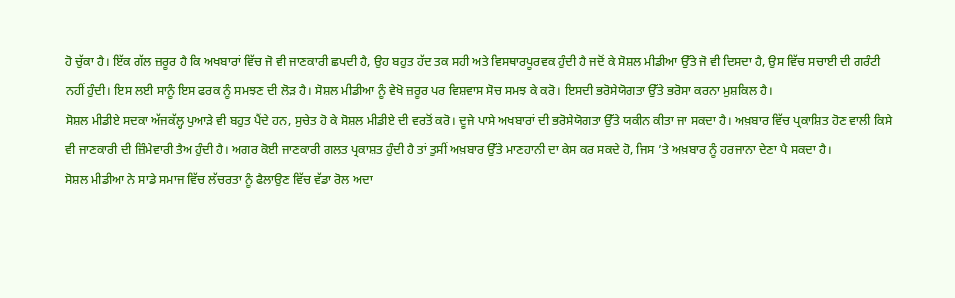ਹੋ ਚੁੱਕਾ ਹੈ। ਇੱਕ ਗੱਲ ਜ਼ਰੂਰ ਹੈ ਕਿ ਅਖਬਾਰਾਂ ਵਿੱਚ ਜੋ ਵੀ ਜਾਣਕਾਰੀ ਛਪਦੀ ਹੈ, ਉਹ ਬਹੁਤ ਹੱਦ ਤਕ ਸਹੀ ਅਤੇ ਵਿਸਥਾਰਪੂਰਵਕ ਹੁੰਦੀ ਹੈ ਜਦੋਂ ਕੇ ਸੋਸ਼ਲ ਮੀਡੀਆ ਉੱਤੇ ਜੋ ਵੀ ਦਿਸਦਾ ਹੈ, ਉਸ ਵਿੱਚ ਸਚਾਈ ਦੀ ਗਰੰਟੀ ਨਹੀਂ ਹੁੰਦੀ। ਇਸ ਲਈ ਸਾਨੂੰ ਇਸ ਫਰਕ ਨੂੰ ਸਮਝਣ ਦੀ ਲੋੜ ਹੈ। ਸੋਸ਼ਲ ਮੀਡੀਆ ਨੂੰ ਵੇਖੋ ਜ਼ਰੂਰ ਪਰ ਵਿਸ਼ਵਾਸ ਸੋਚ ਸਮਝ ਕੇ ਕਰੋ। ਇਸਦੀ ਭਰੋਸੇਯੋਗਤਾ ਉੱਤੇ ਭਰੋਸਾ ਕਰਨਾ ਮੁਸ਼ਕਿਲ ਹੈ।
ਸੋਸ਼ਲ ਮੀਡੀਏ ਸਦਕਾ ਅੱਜਕੱਲ੍ਹ ਪੁਆੜੇ ਵੀ ਬਹੁਤ ਪੈਂਦੇ ਹਨ, ਸੁਚੇਤ ਹੋ ਕੇ ਸੋਸ਼ਲ ਮੀਡੀਏ ਦੀ ਵਰਤੋਂ ਕਰੋ। ਦੂਜੇ ਪਾਸੇ ਅਖਬਾਰਾਂ ਦੀ ਭਰੋਸੇਯੋਗਤਾ ਉੱਤੇ ਯਕੀਨ ਕੀਤਾ ਜਾ ਸਕਦਾ ਹੈ। ਅਖ਼ਬਾਰ ਵਿੱਚ ਪ੍ਰਕਾਸ਼ਿਤ ਹੋਣ ਵਾਲੀ ਕਿਸੇ ਵੀ ਜਾਣਕਾਰੀ ਦੀ ਜ਼ਿੰਮੇਵਾਰੀ ਤੈਅ ਹੁੰਦੀ ਹੈ। ਅਗਰ ਕੋਈ ਜਾਣਕਾਰੀ ਗਲਤ ਪ੍ਰਕਾਸ਼ਤ ਹੁੰਦੀ ਹੈ ਤਾਂ ਤੁਸੀਂ ਅਖ਼ਬਾਰ ਉੱਤੇ ਮਾਣਹਾਨੀ ਦਾ ਕੇਸ ਕਰ ਸਕਦੇ ਹੋ, ਜਿਸ ’ਤੇ ਅਖ਼ਬਾਰ ਨੂੰ ਹਰਜਾਨਾ ਦੇਣਾ ਪੈ ਸਕਦਾ ਹੈ।
ਸੋਸ਼ਲ ਮੀਡੀਆ ਨੇ ਸਾਡੇ ਸਮਾਜ ਵਿੱਚ ਲੱਚਰਤਾ ਨੂੰ ਫੈਲਾਉਣ ਵਿੱਚ ਵੱਡਾ ਰੋਲ ਅਦਾ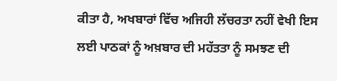ਕੀਤਾ ਹੈ, ਅਖਬਾਰਾਂ ਵਿੱਚ ਅਜਿਹੀ ਲੱਚਰਤਾ ਨਹੀਂ ਵੇਖੀ ਇਸ ਲਈ ਪਾਠਕਾਂ ਨੂੰ ਅਖ਼ਬਾਰ ਦੀ ਮਹੱਤਤਾ ਨੂੰ ਸਮਝਣ ਦੀ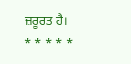ਜ਼ਰੂਰਤ ਹੈ।
* * * * *